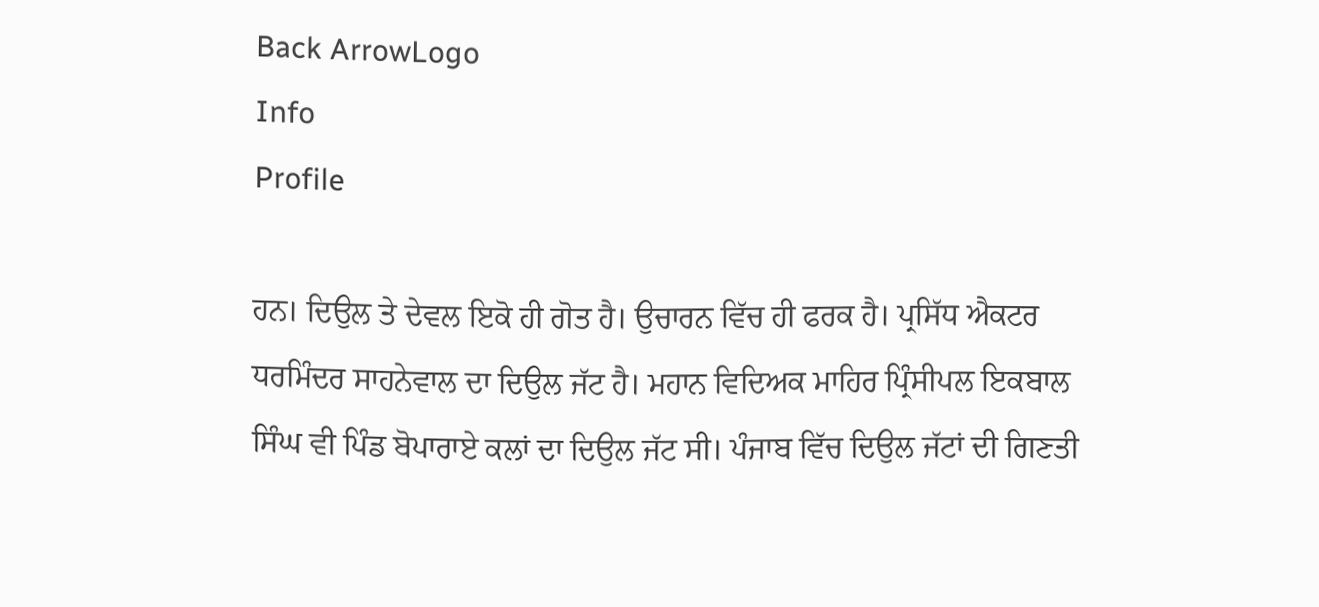Back ArrowLogo
Info
Profile

ਹਨ। ਦਿਉਲ ਤੇ ਦੇਵਲ ਇਕੋ ਹੀ ਗੋਤ ਹੈ। ਉਚਾਰਨ ਵਿੱਚ ਹੀ ਫਰਕ ਹੈ। ਪ੍ਰਸਿੱਧ ਐਕਟਰ ਧਰਮਿੰਦਰ ਸਾਹਨੇਵਾਲ ਦਾ ਦਿਉਲ ਜੱਟ ਹੈ। ਮਹਾਨ ਵਿਦਿਅਕ ਮਾਹਿਰ ਪ੍ਰਿੰਸੀਪਲ ਇਕਬਾਲ ਸਿੰਘ ਵੀ ਪਿੰਡ ਬੋਪਾਰਾਏ ਕਲਾਂ ਦਾ ਦਿਉਲ ਜੱਟ ਸੀ। ਪੰਜਾਬ ਵਿੱਚ ਦਿਉਲ ਜੱਟਾਂ ਦੀ ਗਿਣਤੀ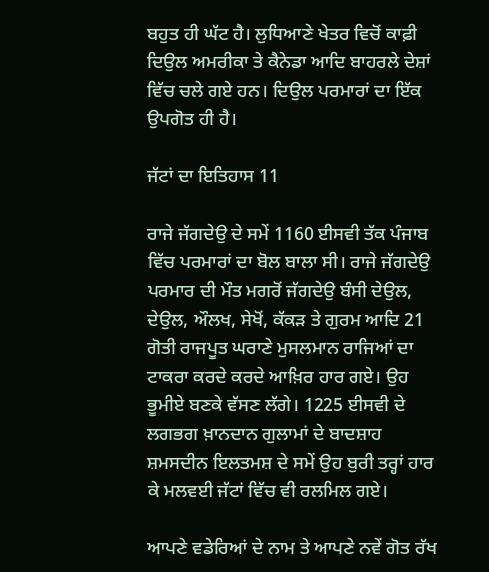ਬਹੁਤ ਹੀ ਘੱਟ ਹੈ। ਲੁਧਿਆਣੇ ਖੇਤਰ ਵਿਚੋਂ ਕਾਫ਼ੀ ਦਿਉਲ ਅਮਰੀਕਾ ਤੇ ਕੈਨੇਡਾ ਆਦਿ ਬਾਹਰਲੇ ਦੇਸ਼ਾਂ ਵਿੱਚ ਚਲੇ ਗਏ ਹਨ। ਦਿਉਲ ਪਰਮਾਰਾਂ ਦਾ ਇੱਕ ਉਪਗੋਤ ਹੀ ਹੈ।

ਜੱਟਾਂ ਦਾ ਇਤਿਹਾਸ 11

ਰਾਜੇ ਜੱਗਦੇਉ ਦੇ ਸਮੇਂ 1160 ਈਸਵੀ ਤੱਕ ਪੰਜਾਬ ਵਿੱਚ ਪਰਮਾਰਾਂ ਦਾ ਬੋਲ ਬਾਲਾ ਸੀ। ਰਾਜੇ ਜੱਗਦੇਉ ਪਰਮਾਰ ਦੀ ਮੌਤ ਮਗਰੋਂ ਜੱਗਦੇਉ ਬੰਸੀ ਦੇਉਲ, ਦੇਉਲ, ਔਲਖ, ਸੇਖੋਂ, ਕੱਕੜ ਤੇ ਗੁਰਮ ਆਦਿ 21 ਗੋਤੀ ਰਾਜਪੂਤ ਘਰਾਣੇ ਮੁਸਲਮਾਨ ਰਾਜਿਆਂ ਦਾ ਟਾਕਰਾ ਕਰਦੇ ਕਰਦੇ ਆਖ਼ਿਰ ਹਾਰ ਗਏ। ਉਹ ਭੂਮੀਏ ਬਣਕੇ ਵੱਸਣ ਲੱਗੇ। 1225 ਈਸਵੀ ਦੇ ਲਗਭਗ ਖ਼ਾਨਦਾਨ ਗੁਲਾਮਾਂ ਦੇ ਬਾਦਸ਼ਾਹ ਸ਼ਮਸਦੀਨ ਇਲਤਮਸ਼ ਦੇ ਸਮੇਂ ਉਹ ਬੁਰੀ ਤਰ੍ਹਾਂ ਹਾਰ ਕੇ ਮਲਵਈ ਜੱਟਾਂ ਵਿੱਚ ਵੀ ਰਲਮਿਲ ਗਏ।

ਆਪਣੇ ਵਡੇਰਿਆਂ ਦੇ ਨਾਮ ਤੇ ਆਪਣੇ ਨਵੇਂ ਗੋਤ ਰੱਖ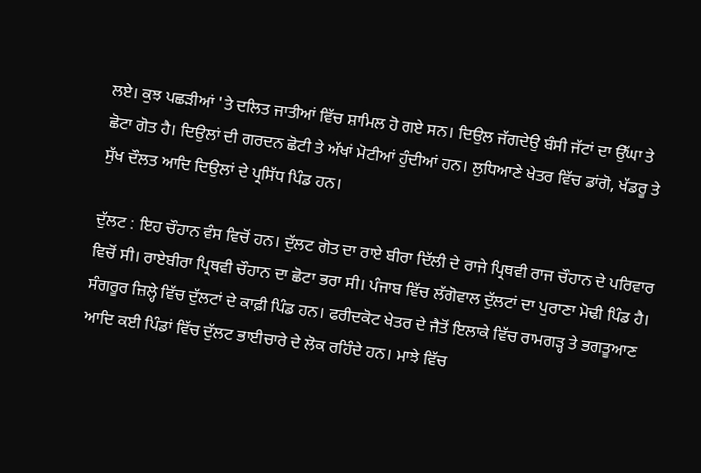ਲਏ। ਕੁਝ ਪਛੜੀਆਂ 'ਤੇ ਦਲਿਤ ਜਾਤੀਆਂ ਵਿੱਚ ਸ਼ਾਮਿਲ ਹੋ ਗਏ ਸਨ। ਦਿਉਲ ਜੱਗਦੇਉ ਬੰਸੀ ਜੱਟਾਂ ਦਾ ਉੱਘਾ ਤੇ ਛੋਟਾ ਗੋਤ ਹੈ। ਦਿਉਲਾਂ ਦੀ ਗਰਦਨ ਛੋਟੀ ਤੇ ਅੱਖਾਂ ਮੋਟੀਆਂ ਹੁੰਦੀਆਂ ਹਨ। ਲੁਧਿਆਣੇ ਖੇਤਰ ਵਿੱਚ ਡਾਂਗੋ, ਖੱਡਰੂ ਤੇ ਸੁੱਖ ਦੌਲਤ ਆਦਿ ਦਿਉਲਾਂ ਦੇ ਪ੍ਰਸਿੱਧ ਪਿੰਡ ਹਨ।

ਦੁੱਲਟ : ਇਹ ਚੌਹਾਨ ਵੰਸ ਵਿਚੋਂ ਹਨ। ਦੁੱਲਟ ਗੋਤ ਦਾ ਰਾਏ ਬੀਰਾ ਦਿੱਲੀ ਦੇ ਰਾਜੇ ਪ੍ਰਿਥਵੀ ਰਾਜ ਚੌਹਾਨ ਦੇ ਪਰਿਵਾਰ ਵਿਚੋਂ ਸੀ। ਰਾਏਬੀਰਾ ਪ੍ਰਿਥਵੀ ਚੌਹਾਨ ਦਾ ਛੋਟਾ ਭਰਾ ਸੀ। ਪੰਜਾਬ ਵਿੱਚ ਲੱਗੋਵਾਲ ਦੁੱਲਟਾਂ ਦਾ ਪੁਰਾਣਾ ਮੋਢੀ ਪਿੰਡ ਹੈ। ਸੰਗਰੂਰ ਜ਼ਿਲ੍ਹੇ ਵਿੱਚ ਦੁੱਲਟਾਂ ਦੇ ਕਾਫ਼ੀ ਪਿੰਡ ਹਨ। ਫਰੀਦਕੋਟ ਖੇਤਰ ਦੇ ਜੈਤੋਂ ਇਲਾਕੇ ਵਿੱਚ ਰਾਮਗੜ੍ਹ ਤੇ ਭਗਤੂਆਣ ਆਦਿ ਕਈ ਪਿੰਡਾਂ ਵਿੱਚ ਦੁੱਲਟ ਭਾਈਚਾਰੇ ਦੇ ਲੋਕ ਰਹਿੰਦੇ ਹਨ। ਮਾਝੇ ਵਿੱਚ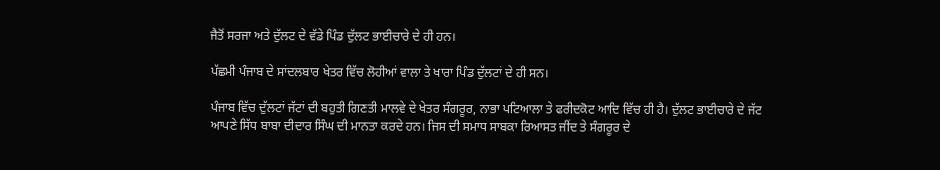ਜੈਤੋਂ ਸਰਜਾ ਅਤੇ ਦੁੱਲਟ ਦੇ ਵੱਡੇ ਪਿੰਡ ਦੁੱਲਟ ਭਾਈਚਾਰੇ ਦੇ ਹੀ ਹਨ।

ਪੱਛਮੀ ਪੰਜਾਬ ਦੇ ਸਾਂਦਲਬਾਰ ਖੇਤਰ ਵਿੱਚ ਲੋਹੀਆਂ ਵਾਲਾ ਤੇ ਖਾਰਾ ਪਿੰਡ ਦੁੱਲਟਾਂ ਦੇ ਹੀ ਸਨ।

ਪੰਜਾਬ ਵਿੱਚ ਦੁੱਲਟਾਂ ਜੱਟਾਂ ਦੀ ਬਹੁਤੀ ਗਿਣਤੀ ਮਾਲਵੇ ਦੇ ਖੇਤਰ ਸੰਗਰੂਰ, ਨਾਭਾ ਪਟਿਆਲਾ ਤੇ ਫਰੀਦਕੋਟ ਆਦਿ ਵਿੱਚ ਹੀ ਹੈ। ਦੁੱਲਟ ਭਾਈਚਾਰੇ ਦੇ ਜੱਟ ਆਪਣੇ ਸਿੱਧ ਬਾਬਾ ਦੀਦਾਰ ਸਿੰਘ ਦੀ ਮਾਨਤਾ ਕਰਦੇ ਹਨ। ਜਿਸ ਦੀ ਸਮਾਧ ਸਾਬਕਾ ਰਿਆਸਤ ਜੀਂਦ ਤੇ ਸੰਗਰੂਰ ਦੇ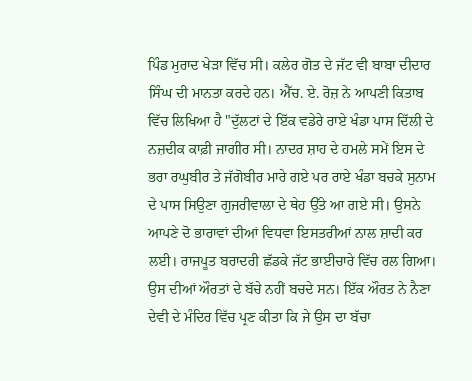ਪਿੰਡ ਮੁਰਾਦ ਖੇੜਾ ਵਿੱਚ ਸੀ। ਕਲੇਰ ਗੋਤ ਦੇ ਜੱਟ ਵੀ ਬਾਬਾ ਦੀਦਾਰ ਸਿੰਘ ਦੀ ਮਾਨਤਾ ਕਰਦੇ ਹਨ। ਐੱਚ. ਏ. ਰੋਜ਼ ਨੇ ਆਪਣੀ ਕਿਤਾਬ ਵਿੱਚ ਲਿਖਿਆ ਹੈ "ਦੁੱਲਟਾਂ ਦੇ ਇੱਕ ਵਡੇਰੇ ਰਾਏ ਖੰਡਾ ਪਾਸ ਦਿੱਲੀ ਦੇ ਨਜ਼ਦੀਕ ਕਾਫ਼ੀ ਜਾਗੀਰ ਸੀ। ਨਾਦਰ ਸ਼ਾਹ ਦੇ ਹਮਲੇ ਸਮੇਂ ਇਸ ਦੇ ਭਰਾ ਰਘੁਬੀਰ ਤੇ ਜੱਗੋਬੀਰ ਮਾਰੇ ਗਏ ਪਰ ਰਾਏ ਖੰਡਾ ਬਚਕੇ ਸੁਨਾਮ ਦੇ ਪਾਸ ਸਿਉਣਾ ਗੁਜਰੀਵਾਲਾ ਦੇ ਥੇਹ ਉੱਤੇ ਆ ਗਏ ਸੀ। ਉਸਨੇ ਆਪਣੇ ਦੋ ਭਾਰਾਵਾਂ ਦੀਆਂ ਵਿਧਵਾ ਇਸਤਰੀਆਂ ਨਾਲ ਸ਼ਾਦੀ ਕਰ ਲਈ। ਰਾਜਪੂਤ ਬਰਾਦਰੀ ਛੱਡਕੇ ਜੱਟ ਭਾਈਚਾਰੇ ਵਿੱਚ ਰਲ ਗਿਆ। ਉਸ ਦੀਆਂ ਔਰਤਾਂ ਦੇ ਬੱਚੇ ਨਹੀਂ ਬਚਦੇ ਸਨ। ਇੱਕ ਔਰਤ ਨੇ ਨੈਣਾ ਦੇਵੀ ਦੇ ਮੰਦਿਰ ਵਿੱਚ ਪ੍ਰਣ ਕੀਤਾ ਕਿ ਜੇ ਉਸ ਦਾ ਬੱਚਾ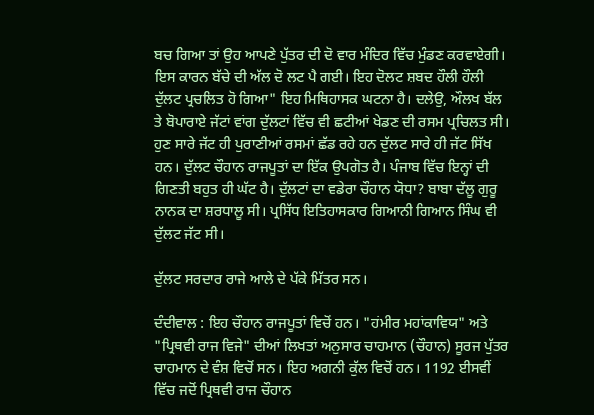ਬਚ ਗਿਆ ਤਾਂ ਉਹ ਆਪਣੇ ਪੁੱਤਰ ਦੀ ਦੋ ਵਾਰ ਮੰਦਿਰ ਵਿੱਚ ਮੁੰਡਣ ਕਰਵਾਏਗੀ। ਇਸ ਕਾਰਨ ਬੱਚੇ ਦੀ ਅੱਲ ਦੋ ਲਟ ਪੈ ਗਈ। ਇਹ ਦੋਲਟ ਸ਼ਬਦ ਹੌਲੀ ਹੌਲੀ ਦੁੱਲਟ ਪ੍ਰਚਲਿਤ ਹੋ ਗਿਆ" ਇਹ ਮਿਥਿਹਾਸਕ ਘਟਨਾ ਹੈ। ਦਲੇਉ, ਔਲਖ ਬੱਲ ਤੇ ਬੋਪਾਰਾਏ ਜੱਟਾਂ ਵਾਂਗ ਦੁੱਲਟਾਂ ਵਿੱਚ ਵੀ ਛਟੀਆਂ ਖੇਡਣ ਦੀ ਰਸਮ ਪ੍ਰਚਿਲਤ ਸੀ। ਹੁਣ ਸਾਰੇ ਜੱਟ ਹੀ ਪੁਰਾਣੀਆਂ ਰਸਮਾਂ ਛੱਡ ਰਹੇ ਹਨ ਦੁੱਲਟ ਸਾਰੇ ਹੀ ਜੱਟ ਸਿੱਖ ਹਨ। ਦੁੱਲਟ ਚੌਹਾਨ ਰਾਜਪੂਤਾਂ ਦਾ ਇੱਕ ਉਪਗੋਤ ਹੈ। ਪੰਜਾਬ ਵਿੱਚ ਇਨ੍ਹਾਂ ਦੀ ਗਿਣਤੀ ਬਹੁਤ ਹੀ ਘੱਟ ਹੈ। ਦੁੱਲਟਾਂ ਦਾ ਵਡੇਰਾ ਚੌਹਾਨ ਯੋਧਾ? ਬਾਬਾ ਦੱਲੂ ਗੁਰੂ ਨਾਨਕ ਦਾ ਸ਼ਰਧਾਲੂ ਸੀ। ਪ੍ਰਸਿੱਧ ਇਤਿਹਾਸਕਾਰ ਗਿਆਨੀ ਗਿਆਨ ਸਿੰਘ ਵੀ ਦੁੱਲਟ ਜੱਟ ਸੀ।

ਦੁੱਲਟ ਸਰਦਾਰ ਰਾਜੇ ਆਲੇ ਦੇ ਪੱਕੇ ਮਿੱਤਰ ਸਨ।

ਦੰਦੀਵਾਲ : ਇਹ ਚੌਹਾਨ ਰਾਜਪੂਤਾਂ ਵਿਚੋਂ ਹਨ। "ਹਂਮੀਰ ਮਹਾਂਕਾਵਿਯ" ਅਤੇ "ਪ੍ਰਿਥਵੀ ਰਾਜ ਵਿਜੇ" ਦੀਆਂ ਲਿਖਤਾਂ ਅਨੁਸਾਰ ਚਾਹਮਾਨ (ਚੌਹਾਨ) ਸੂਰਜ ਪੁੱਤਰ ਚਾਹਮਾਨ ਦੇ ਵੰਸ਼ ਵਿਚੋਂ ਸਨ। ਇਹ ਅਗਨੀ ਕੁੱਲ ਵਿਚੋਂ ਹਨ। 1192 ਈਸਵੀਂ ਵਿੱਚ ਜਦੋਂ ਪ੍ਰਿਥਵੀ ਰਾਜ ਚੌਹਾਨ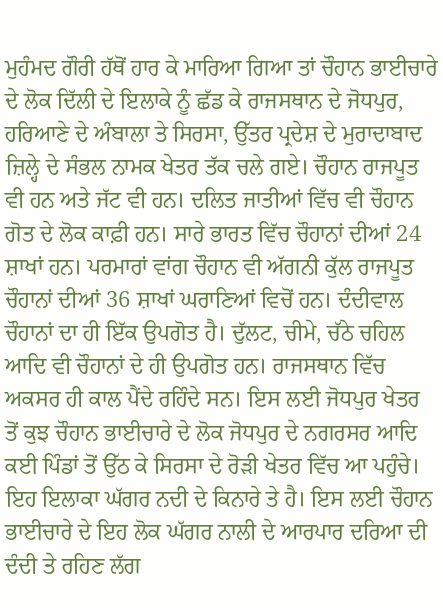ਮੁਹੰਮਦ ਗੌਰੀ ਹੱਥੋਂ ਹਾਰ ਕੇ ਮਾਰਿਆ ਗਿਆ ਤਾਂ ਚੌਹਾਨ ਭਾਈਚਾਰੇ ਦੇ ਲੋਕ ਦਿੱਲੀ ਦੇ ਇਲਾਕੇ ਨੂੰ ਛੱਡ ਕੇ ਰਾਜਸਥਾਨ ਦੇ ਜੋਧਪੁਰ, ਹਰਿਆਣੇ ਦੇ ਅੰਬਾਲਾ ਤੇ ਸਿਰਸਾ, ਉੱਤਰ ਪ੍ਰਦੇਸ਼ ਦੇ ਮੁਰਾਦਾਬਾਦ ਜ਼ਿਲ੍ਹੇ ਦੇ ਸੰਭਲ ਨਾਮਕ ਖੇਤਰ ਤੱਕ ਚਲੇ ਗਏ। ਚੌਹਾਨ ਰਾਜਪੂਤ ਵੀ ਹਨ ਅਤੇ ਜੱਟ ਵੀ ਹਨ। ਦਲਿਤ ਜਾਤੀਆਂ ਵਿੱਚ ਵੀ ਚੌਹਾਨ ਗੋਤ ਦੇ ਲੋਕ ਕਾਫ਼ੀ ਹਨ। ਸਾਰੇ ਭਾਰਤ ਵਿੱਚ ਚੌਹਾਨਾਂ ਦੀਆਂ 24 ਸ਼ਾਖਾਂ ਹਨ। ਪਰਮਾਰਾਂ ਵਾਂਗ ਚੌਹਾਨ ਵੀ ਅੱਗਨੀ ਕੁੱਲ ਰਾਜਪੂਤ ਚੌਹਾਨਾਂ ਦੀਆਂ 36 ਸ਼ਾਖਾਂ ਘਰਾਣਿਆਂ ਵਿਚੋਂ ਹਨ। ਦੰਦੀਵਾਲ ਚੌਹਾਨਾਂ ਦਾ ਹੀ ਇੱਕ ਉਪਗੋਤ ਹੈ। ਦੁੱਲਟ, ਚੀਮੇ, ਚੱਠੇ ਚਹਿਲ ਆਦਿ ਵੀ ਚੌਹਾਨਾਂ ਦੇ ਹੀ ਉਪਗੋਤ ਹਨ। ਰਾਜਸਥਾਨ ਵਿੱਚ ਅਕਸਰ ਹੀ ਕਾਲ ਪੈਂਦੇ ਰਹਿੰਦੇ ਸਨ। ਇਸ ਲਈ ਜੋਧਪੁਰ ਖੇਤਰ ਤੋਂ ਕੁਝ ਚੌਹਾਨ ਭਾਈਚਾਰੇ ਦੇ ਲੋਕ ਜੋਧਪੁਰ ਦੇ ਨਗਰਸਰ ਆਦਿ ਕਈ ਪਿੰਡਾਂ ਤੋਂ ਉੱਠ ਕੇ ਸਿਰਸਾ ਦੇ ਰੋੜੀ ਖੇਤਰ ਵਿੱਚ ਆ ਪਹੁੰਚੇ। ਇਹ ਇਲਾਕਾ ਘੱਗਰ ਨਦੀ ਦੇ ਕਿਨਾਰੇ ਤੇ ਹੈ। ਇਸ ਲਈ ਚੌਹਾਨ ਭਾਈਚਾਰੇ ਦੇ ਇਹ ਲੋਕ ਘੱਗਰ ਨਾਲੀ ਦੇ ਆਰਪਾਰ ਦਰਿਆ ਦੀ ਦੰਦੀ ਤੇ ਰਹਿਣ ਲੱਗ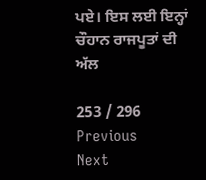ਪਏ। ਇਸ ਲਈ ਇਨ੍ਹਾਂ ਚੌਹਾਨ ਰਾਜਪੂਤਾਂ ਦੀ ਅੱਲ

253 / 296
Previous
Next